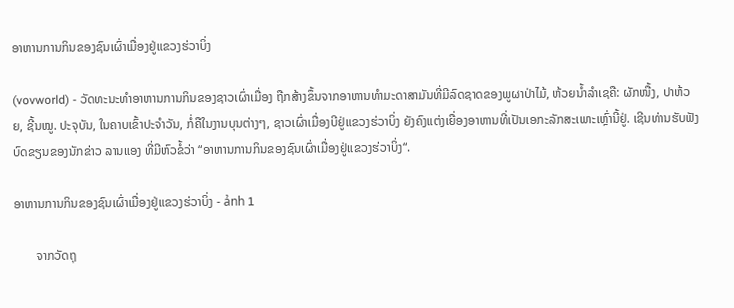ອາຫານການກິນຂອງຊົນເຜົ່າເມື່ອງຢູ່ແຂວງຮ່ວາບິ່ງ

(vovworld) - ວັດທະນະທຳອາຫານການກິນຂອງຊາວເຜົ່າເມື່ອງ ຖືກສ້າງຂຶ້ນຈາກອາຫານທຳມະດາສາມັນທີ່ມີລົດຊາດຂອງພູຜາປ່າໄມ້, ຫ້ວຍນ້ຳລຳເຊຄື: ຜັກໜື້ງ, ປາຫ້ວຍ, ຊີ້ນໝູ. ປະຈຸບັນ, ໃນຄາບເຂົ້າປະຈຳວັນ, ກໍ່ຄືໃນງານບຸນຕ່າງໆ, ຊາວເຜົ່າເມື່ອງບີຢູ່ແຂວງຮ່ວາບິ່ງ ຍັງຄົງແຕ່ງເຍື່ອງອາຫານທີ່ເປັນເອກະລັກສະເພາະເຫຼົ່ານີ້ຢູ່. ເຊີນທ່ານຮັບຟັງບົດຂຽນຂອງນັກຂ່າວ ລານແອງ ທີ່ມີຫົວຂໍ້ວ່າ “ອາຫານການກິນຂອງຊົນເຜົ່າເມື່ອງຢູ່ແຂວງຮ່ວາບິ່ງ“.

ອາຫານການກິນຂອງຊົນເຜົ່າເມື່ອງຢູ່ແຂວງຮ່ວາບິ່ງ - ảnh 1

       ຈາກວັດຖຸ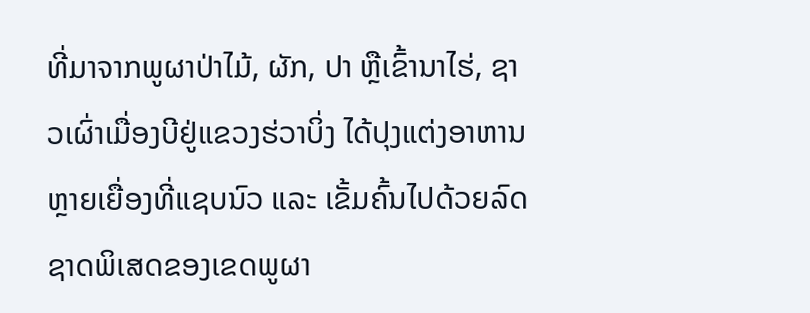ທີ່ມາຈາກພູຜາປ່າໄມ້, ຜັກ, ປາ ຫຼືເຂົ້ານາໄຮ່, ຊາວເຜົ່າເມື່ອງບີຢູ່ແຂວງຮ່ວາບິ່ງ ໄດ້ປຸງແຕ່ງອາຫານຫຼາຍເຍື່ອງທີ່ແຊບນົວ ແລະ ເຂັ້ມຄົ້ນໄປດ້ວຍລົດຊາດພິເສດຂອງເຂດພູຜາ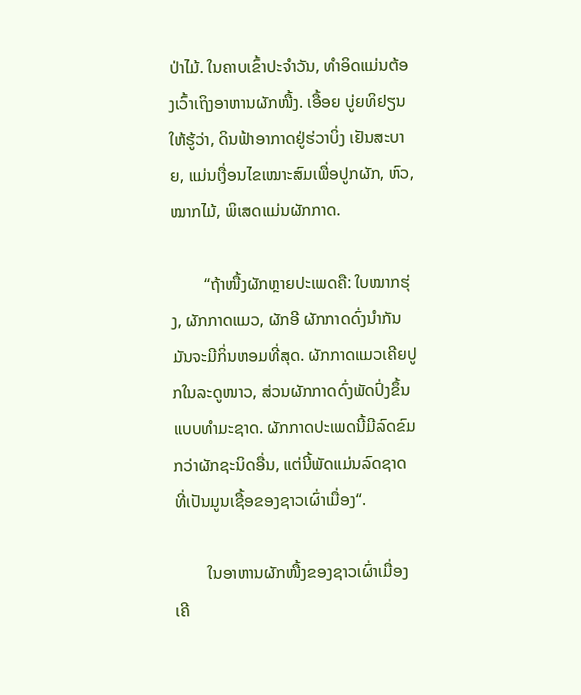ປ່າໄມ້. ໃນຄາບເຂົ້າປະຈຳວັນ, ທຳອິດແມ່ນຕ້ອງເວົ້າເຖິງອາຫານຜັກໜື້ງ. ເອື້ອຍ ບູ່ຍທິຢຽນ ໃຫ້ຮູ້ວ່າ, ດິນຟ້າອາກາດຢູ່ຮ່ວາບິ່ງ ເຢັນສະບາຍ, ແມ່ນເງື່ອນໄຂເໝາະສົມເພື່ອປູກຜັກ, ຫົວ, ໝາກໄມ້, ພິເສດແມ່ນຜັກກາດ.

        “ຖ້າໜື້ງຜັກຫຼາຍປະເພດຄື: ໃບໝາກຮຸ່ງ, ຜັກກາດແມວ, ຜັກອີ ຜັກກາດດົ່ງນຳກັນ ມັນຈະມີກິ່ນຫອມທີ່ສຸດ. ຜັກກາດແມວເຄີຍປູກໃນລະດູໜາວ, ສ່ວນຜັກກາດດົ່ງພັດປົ່ງຂຶ້ນແບບທຳມະຊາດ. ຜັກກາດປະເພດນີ້ມີລົດຂົມກວ່າຜັກຊະນິດອື່ນ, ແຕ່ນີ້ພັດແມ່ນລົດຊາດທີ່ເປັນມູນເຊື້ອຂອງຊາວເຜົ່າເມື່ອງ“.

        ໃນອາຫານຜັກໜື້ງຂອງຊາວເຜົ່າເມື່ອງເຄີ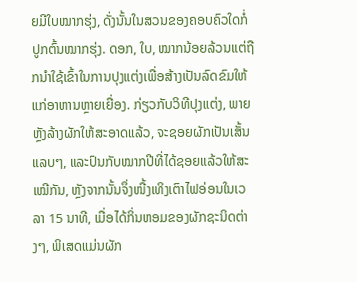ຍມີໃບໝາກຮຸ່ງ, ດັ່ງນັ້ນໃນສວນຂອງຄອບຄົວໃດກໍ່ປູກຕົ້ນໝາກຮຸ່ງ. ດອກ, ໃບ, ໝາກນ້ອຍລ້ວນແຕ່ຖືກນຳໃຊ້ເຂົ້າໃນການປຸງແຕ່ງເພື່ອສ້າງເປັນລົດຂົມໃຫ້ແກ່ອາຫານຫຼາຍເຍື່ອງ. ກ່ຽວກັບວິທີປຸງແຕ່ງ, ພາຍຫຼັງລ້າງຜັກໃຫ້ສະອາດແລ້ວ, ຈະຊອຍຜັກເປັນເສັ້ນແລບໆ, ແລະປົນກັບໝາກປີທີ່ໄດ້ຊອຍແລ້ວໃຫ້ສະເໝີກັນ, ຫຼັງຈາກນັ້ນຈຶ່ງໜື້ງເທິງເຕົາໄຟອ່ອນໃນເວລາ 15 ນາທີ, ເມື່ອໄດ້ກິ່ນຫອມຂອງຜັກຊະນິດຕ່າງໆ, ພິເສດແມ່ນຜັກ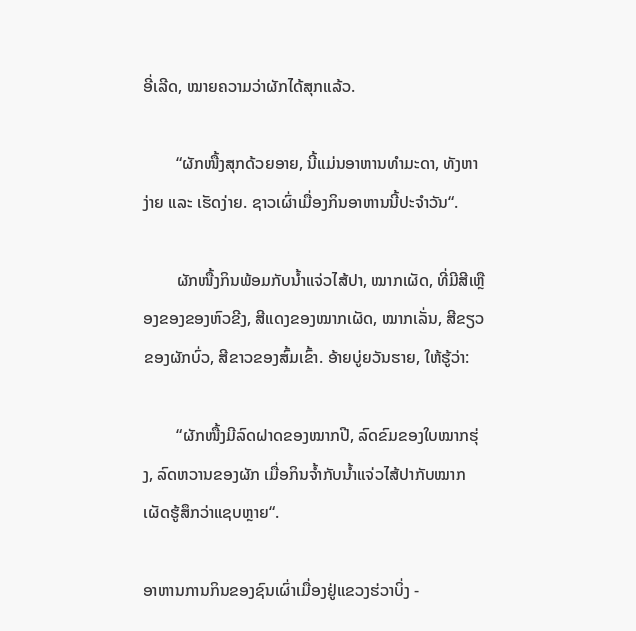ອີ່ເລີດ, ໝາຍຄວາມວ່າຜັກໄດ້ສຸກແລ້ວ.

        “ຜັກໜື້ງສຸກດ້ວຍອາຍ, ນີ້ແມ່ນອາຫານທຳມະດາ, ທັງຫາງ່າຍ ແລະ ເຮັດງ່າຍ. ຊາວເຜົ່າເມື່ອງກິນອາຫານນີ້ປະຈຳວັນ“.

        ຜັກໜື້ງກິນພ້ອມກັບນ້ຳແຈ່ວໄສ້ປາ, ໝາກເຜັດ, ທີ່ມີສີເຫຼືອງຂອງຂອງຫົວຂີງ, ສີແດງຂອງໝາກເຜັດ, ໝາກເລັ່ນ, ສີຂຽວຂອງຜັກບົ່ວ, ສີຂາວຂອງສົ້ມເຂົ້າ. ອ້າຍບູ່ຍວັນຮາຍ, ໃຫ້ຮູ້ວ່າ:

        “ຜັກໜື້ງມີລົດຝາດຂອງໝາກປີ, ລົດຂົມຂອງໃບໝາກຮຸ່ງ, ລົດຫວານຂອງຜັກ ເມື່ອກິນຈ້ຳກັບນ້ຳແຈ່ວໄສ້ປາກັບໝາກເຜັດຮູ້ສຶກວ່າແຊບຫຼາຍ“.

ອາຫານການກິນຂອງຊົນເຜົ່າເມື່ອງຢູ່ແຂວງຮ່ວາບິ່ງ -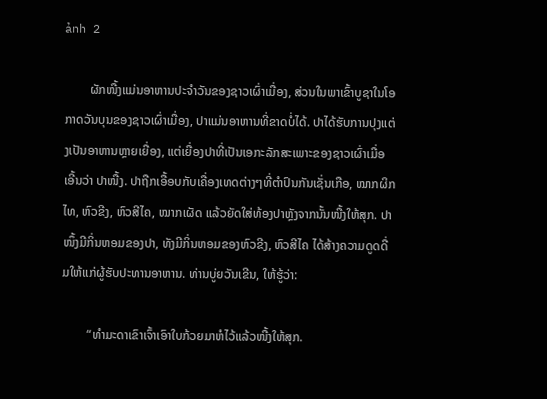ảnh 2

        ຜັກໜື້ງແມ່ນອາຫານປະຈຳວັນຂອງຊາວເຜົ່າເມື່ອງ, ສ່ວນໃນພາເຂົ້າບູຊາໃນໂອກາດວັນບຸນຂອງຊາວເຜົ່າເມື່ອງ, ປາແມ່ນອາຫານທີ່ຂາດບໍ່ໄດ້. ປາໄດ້ຮັບການປຸງແຕ່ງເປັນອາຫານຫຼາຍເຍື່ອງ, ແຕ່ເຍື່ອງປາທີ່ເປັນເອກະລັກສະເພາະຂອງຊາວເຜົ່າເມື່ອເອີ້ນວ່າ ປາໜື້ງ. ປາຖືກເອື້ອບກັບເຄື່ອງເທດຕ່າງໆທີ່ຕຳປົນກັນເຊັ່ນເກືອ, ໝາກຜິກໄທ, ຫົວຂີງ, ຫົວສີໄຄ, ໝາກເຜັດ ແລ້ວຍັດໃສ່ທ້ອງປາຫຼັງຈາກນັ້ນໜື້ງໃຫ້ສຸກ. ປາໜຶ້ງມີກິ່ນຫອມຂອງປາ, ທັງມີກິ່ນຫອມຂອງຫົວຂີງ, ຫົວສີໄຄ ໄດ້ສ້າງຄວາມດູດດື່ມໃຫ້ແກ່ຜູ້ຮັບປະທານອາຫານ. ທ່ານບູ່ຍວັນເຂີນ, ໃຫ້ຮູ້ວ່າ:

        “ທຳມະດາເຂົາເຈົ້າເອົາໃບກ້ວຍມາຫໍໄວ້ແລ້ວໜື້ງໃຫ້ສຸກ.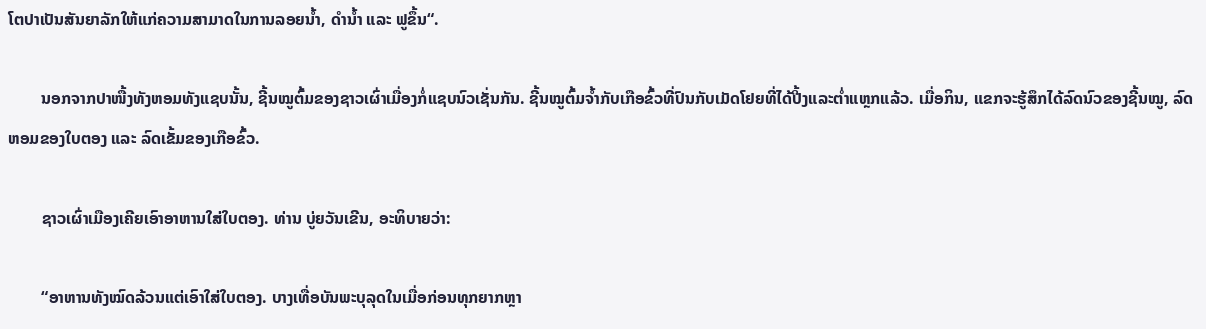ໂຕປາເປັນສັນຍາລັກໃຫ້ແກ່ຄວາມສາມາດໃນການລອຍນ້ຳ, ດຳນ້ຳ ແລະ ຟູຂຶ້ນ“.

        ນອກຈາກປາໜື້ງທັງຫອມທັງແຊບນັ້ນ, ຊີ້ນໝູຕົ້ມຂອງຊາວເຜົ່າເມື່ອງກໍ່ແຊບນົວເຊັ່ນກັນ. ຊີ້ນໝູຕົ້ມຈ້ຳກັບເກືອຂົ້ວທີ່ປົນກັບເມັດໂຢຍທີ່ໄດ້ປີ້ງແລະຕ່ຳແຫຼກແລ້ວ. ເມື່ອກິນ, ແຂກຈະຮູ້ສຶກໄດ້ລົດນົວຂອງຊີ້ນໝູ, ລົດຫອມຂອງໃບຕອງ ແລະ ລົດເຂັ້ມຂອງເກືອຂົ້ວ.

        ຊາວເຜົ່າເມືອງເຄີຍເອົາອາຫານໃສ່ໃບຕອງ. ທ່ານ ບູ່ຍວັນເຂີນ, ອະທິບາຍວ່າ:

        “ອາຫານທັງໝົດລ້ວນແຕ່ເອົາໃສ່ໃບຕອງ. ບາງເທື່ອບັນພະບຸລຸດໃນເມື່ອກ່ອນທຸກຍາກຫຼາ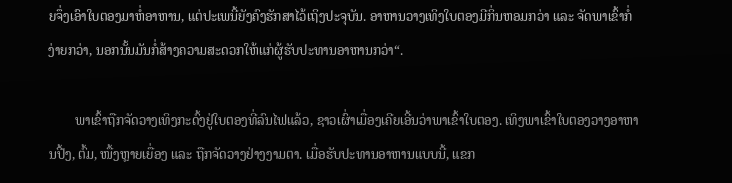ຍຈຶ່ງເອົາໃບຕອງມາຫໍ່ອາຫານ, ແຕ່ປະເພນີ້ຍັງຄົງຮັກສາໄວ້ເຖິງປະຈຸບັນ. ອາຫານວາງເທິງໃບຕອງມີກິ່ນຫອມກວ່າ ແລະ ຈັດພາເຂົ້າກໍ່ງ່າຍກວ່າ, ນອກນັ້ນມັນກໍ່ສ້າງຄວາມສະດວກໃຫ້ແກ່ຜູ້ຮັບປະທານອາຫານກວ່າ“.

        ພາເຂົ້າຖືກຈັດວາງເທິງກະດົ້ງຢູ່ໃບຕອງທີ່ລົນໄຟແລ້ວ, ຊາວເຜົ່າເມື່ອງເຄີຍເອີ້ນວ່າພາເຂົ້າໃບຕອງ. ເທິງພາເຂົ້າໃບຕອງວາງອາຫານປີ້ງ, ຕົ້ມ, ໜື້ງຫຼາຍເຍື່ອງ ແລະ ຖືກຈັດວາງຢ່າງງາມຕາ. ເມື່ອຮັບປະທານອາຫານແບບນີ້, ແຂກ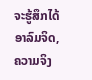ຈະຮູ້ສຶກໄດ້ອາລົມຈິດ, ຄວາມຈິງ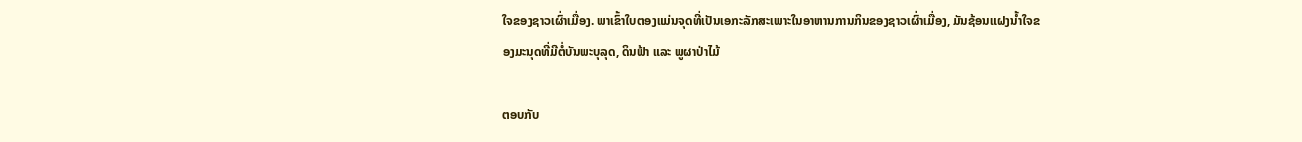ໃຈຂອງຊາວເຜົ່າເມື່ອງ. ພາເຂົ້າໃບຕອງແມ່ນຈຸດທີ່ເປັນເອກະລັກສະເພາະໃນອາຫານການກິນຂອງຊາວເຜົ່າເມື່ອງ, ມັນຊ້ອນແຝງນ້ຳໃຈຂອງມະນຸດທີ່ມີຕໍ່ບັນພະບຸລຸດ, ດິນຟ້າ ແລະ ພູຜາປ່າໄມ້

ຕອບກັບ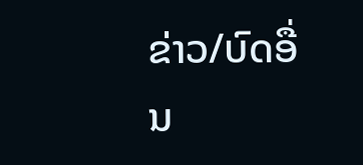ຂ່າວ/ບົດອື່ນ